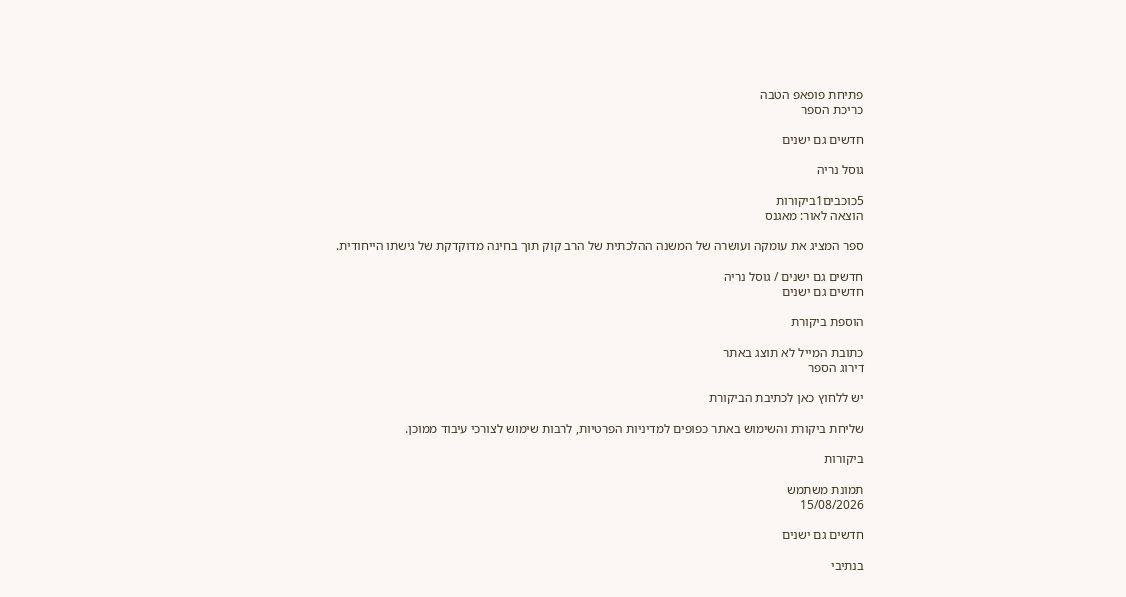פתיחת פופאפ הטבה
כריכת הספר

חדשים גם ישנים

גוסל נריה

5כוכבים1ביקורות
הוצאה לאור: מאגנס

ספר המציג את עומקה ועושרה של המשנה ההלכתית של הרב קוק תוך בחינה מדוקדקת של גישתו הייחודית.

חדשים גם ישנים / גוסל נריה
חדשים גם ישנים

הוספת ביקורת

כתובת המייל לא תוצג באתר
דירוג הספר

יש ללחוץ כאן לכתיבת הביקורת

שליחת ביקורת והשימוש באתר כפופים למדיניות הפרטיות, לרבות שימוש לצורכי עיבוד ממוכן.

ביקורות

תמונת משתמש
15/08/2026

חדשים גם ישנים

בנתיבי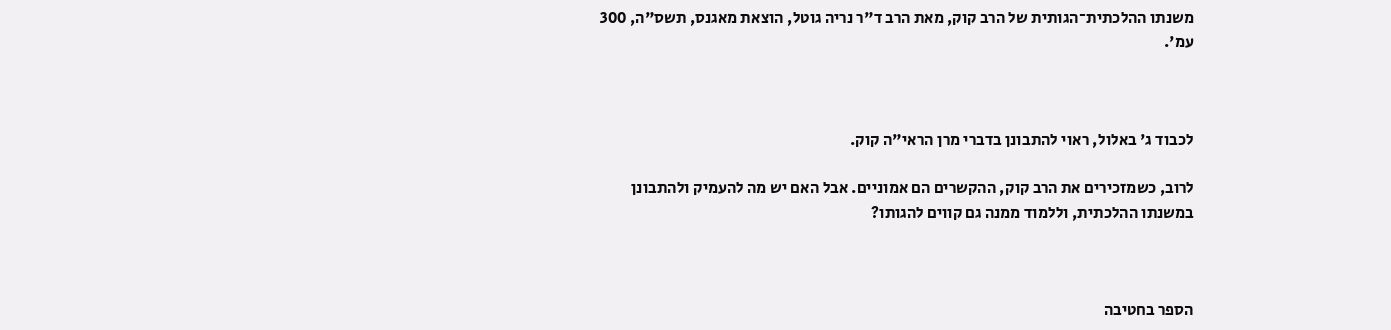משנתו ההלכתית־הגותית של הרב קוק, מאת הרב ד"ר נריה גוטל, הוצאת מאגנס, תשס"ה, 300 עמ'.



לכבוד ג' באלול, ראוי להתבונן בדברי מרן הראי"ה קוק.

לרוב, כשמזכירים את הרב קוק, ההקשרים הם אמוניים. אבל האם יש מה להעמיק ולהתבונן במשנתו ההלכתית, וללמוד ממנה גם קווים להגותו?



הספר בחטיבה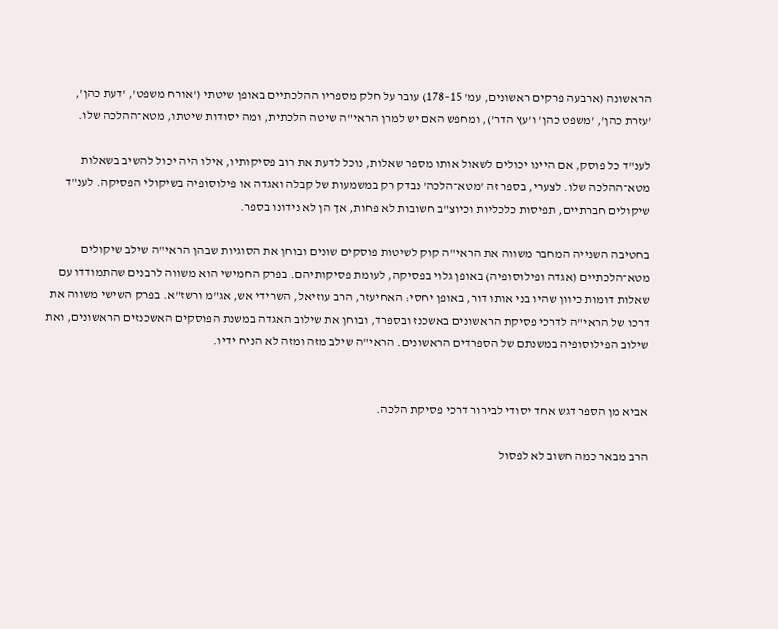הראשונה (ארבעה פרקים ראשונים, עמ' 15–178) עובר על חלק מספריו ההלכתיים באופן שיטתי ('אורח משפט', 'דעת כהן', 'עזרת כהן', 'משפט כהן' ו'עץ הדר'), ומחפש האם יש למרן הראי"ה שיטה הלכתית, ומה יסודות שיטתו, מטא־ההלכה שלו.

לענ"ד כל פוסק, אם היינו יכולים לשאול אותו מספר שאלות, נוכל לדעת את רוב פסיקותיו, אילו היה יכול להשיב בשאלות מטא־ההלכה שלו. לצערי, בספר זה 'מטא־הלכה' נבדק רק במשמעות של קבלה ואגדה או פילוסופיה בשיקולי הפסיקה. לענ"ד שיקולים חברתיים, תפיסות כלכליות וכיוצ"ב חשובות לא פחות, אך הן לא נידונו בספר.

בחטיבה השנייה המחבר משווה את הראי"ה קוק לשיטות פוסקים שונים ובוחן את הסוגיות שבהן הראי"ה שילב שיקולים מטא־הלכתיים (אגדה ופילוסופיה) באופן גלוי בפסיקה, לעומת פסיקותיהם. בפרק החמישי הוא משווה לרבנים שהתמודדו עם שאלות דומות כיוון שהיו בני אותו דור, באופן יחסי: האחיעזר, הרב עוזיאל, השרידי אש, אג"מ ורשז"א. בפרק השישי משווה את דרכו של הראי"ה לדרכי פסיקת הראשונים באשכנז ובספרד, ובוחן את שילוב האגדה במשנת הפוסקים האשכנזים הראשונים, ואת שילוב הפילוסופיה במשנתם של הספרדים הראשונים. הראי"ה שילב מזה ומזה לא הניח ידיו.


אביא מן הספר דגש אחד יסודי לבירור דרכי פסיקת הלכה.

הרב מבאר כמה חשוב לא לפסול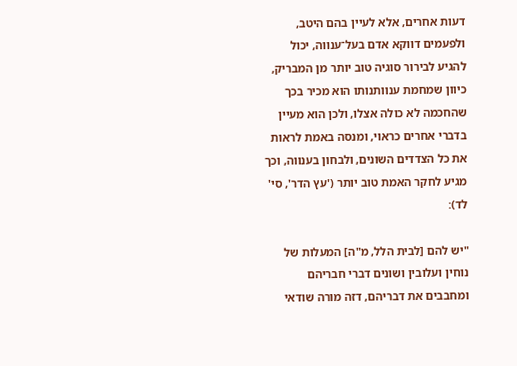דעות אחרים, אלא לעיין בהם היטב, ולפעמים דווקא אדם בעל־ענווה, יכול להגיע לבירור סוגיה טוב יותר מן המבריק, כיוון שמחמת ענוותנותו הוא מכיר בכך שהחכמה לא כולה אצלו, ולכן הוא מעיין בדברי אחרים כראוי, ומנסה באמת לראות את כל הצדדים השונים, ולבחון בענווה, וכך מגיע לחקר האמת טוב יותר ('עץ הדר', סי' לד):

"יש להם [לבית הלל, מ"ה] המעלות של נוחין ועלובין ושונים דברי חבריהם ומחבבים את דבריהם, דזה מורה שודאי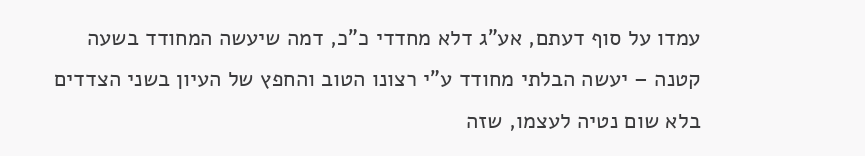עמדו על סוף דעתם, אע"ג דלא מחדדי כ"כ, דמה שיעשה המחודד בשעה קטנה – יעשה הבלתי מחודד ע"י רצונו הטוב והחפץ של העיון בשני הצדדים בלא שום נטיה לעצמו, שזה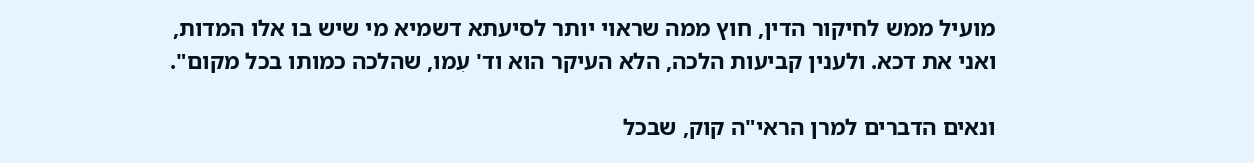מועיל ממש לחיקור הדין, חוץ ממה שראוי יותר לסיעתא דשמיא מי שיש בו אלו המדות, ואני את דכא. ולענין קביעות הלכה, הלא העיקר הוא וד' עִמו, שהלכה כמותו בכל מקום".

ונאים הדברים למרן הראי"ה קוק, שבכל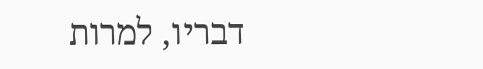דבריו, למרות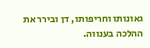גאונותו וחריפותו, דן ובירר את ההלכה בענווה.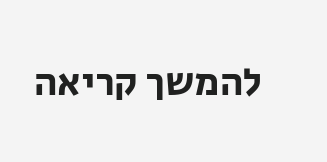להמשך קריאה